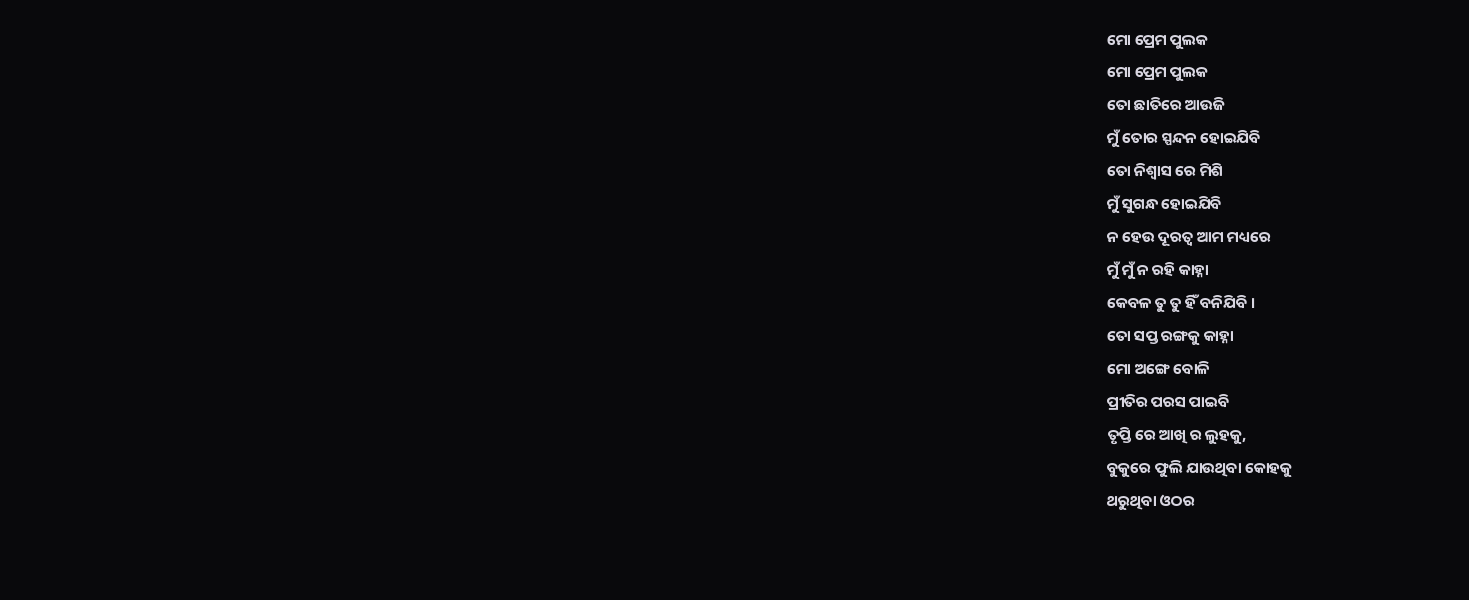ମୋ ପ୍ରେମ ପୁଲକ
ମୋ ପ୍ରେମ ପୁଲକ
ତୋ ଛାତିରେ ଆଉଜି
ମୁଁ ତୋର ସ୍ପନ୍ଦନ ହୋଇଯିବି
ତୋ ନିଶ୍ବାସ ରେ ମିଶି
ମୁଁ ସୁଗନ୍ଧ ହୋଇଯିବି
ନ ହେଉ ଦୂରତ୍ବ ଆମ ମଧ୍ୟରେ
ମୁଁ ମୁଁ ନ ରହି କାହ୍ନା
କେବଳ ତୁ ତୁ ହିଁ ବନିଯିବି ।
ତୋ ସପ୍ତ ରଙ୍ଗକୁ କାହ୍ନା
ମୋ ଅଙ୍ଗେ ବୋଳି
ପ୍ରୀତିର ପରସ ପାଇବି
ତୃପ୍ତି ରେ ଆଖି ର ଲୁହକୁ,
ବୁକୁରେ ଫୁଲି ଯାଉଥିବା କୋହକୁ
ଥରୁଥିବା ଓଠର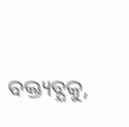ବକ୍ତ୍ୟବ୍ଯକୁ,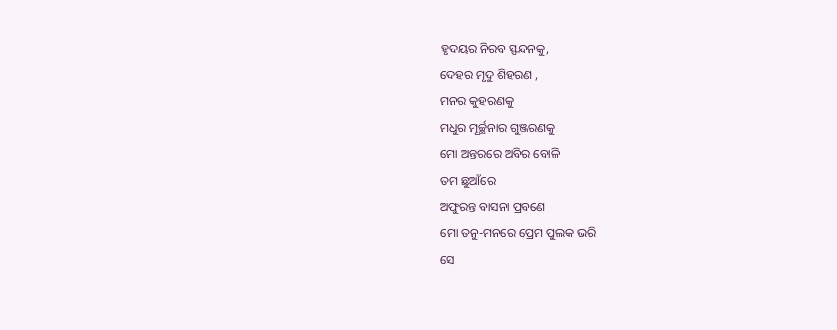ହୃଦୟର ନିରବ ସ୍ଫନ୍ଦନକୁ,
ଦେହର ମୃଦୁ ଶିହରଣ ,
ମନର କୁହରଣକୁ
ମଧୁର ମୂର୍ଚ୍ଛନାର ଗୁଞ୍ଜରଣକୁ
ମୋ ଅନ୍ତରରେ ଅବିର ବୋଳି
ତମ ଛୁଆଁରେ
ଅଫୁରନ୍ତ ବାସନା ପ୍ରବଣେ
ମୋ ତନୁ-ମନରେ ପ୍ରେମ ପୁଲକ ଭରି
ସେ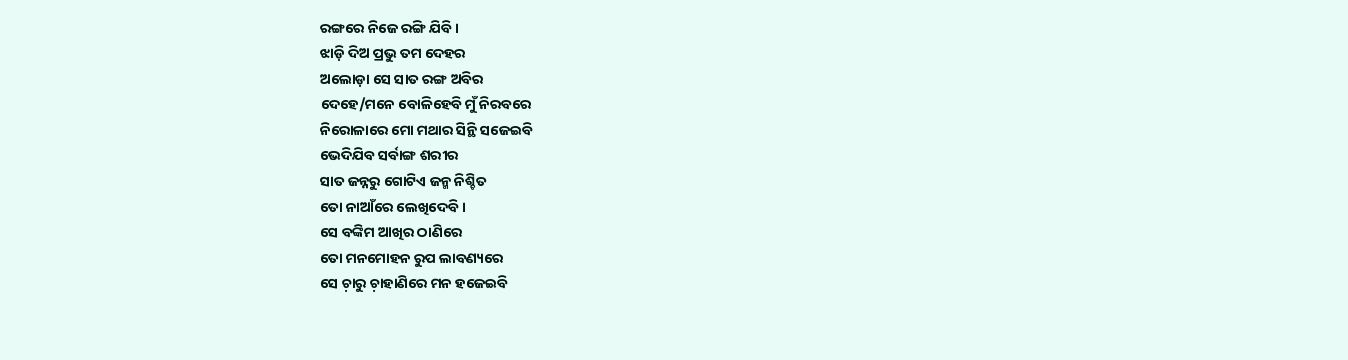ରଙ୍ଗରେ ନିଜେ ରଙ୍ଗି ଯିବି ।
ଝାଡ଼ି ଦିଅ ପ୍ରଭୁ ତମ ଦେହର
ଅଲୋଡ଼ା ସେ ସାତ ରଙ୍ଗ ଅବିର
ଦେହେ/ମନେ ବୋଳିହେବି ମୁଁ ନିରବରେ
ନିରୋଳାରେ ମୋ ମଥାର ସିନ୍ଥି ସଜେଇବି
ଭେଦିଯିବ ସର୍ବାଙ୍ଗ ଶରୀର
ସାତ ଜନ୍ନରୁ ଗୋଟିଏ ଜନ୍ମ ନିଶ୍ଚିତ
ତୋ ନାଆଁରେ ଲେଖିଦେବି ।
ସେ ବଙ୍କିମ ଆଖିର ଠାଣିରେ
ତୋ ମନମୋହନ ରୁପ ଲାବଣ୍ୟରେ
ସେ ଚ଼ାରୁ ଚ଼ାହାଣିରେ ମନ ହଜେଇବି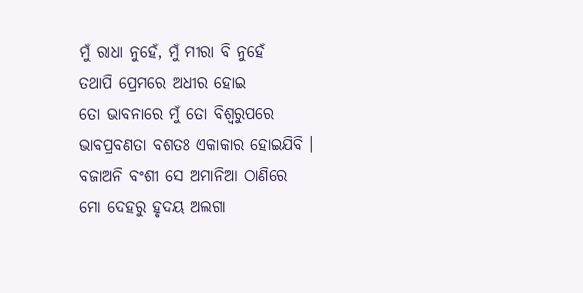ମୁଁ ରାଧା ନୁହେଁ, ମୁଁ ମୀରା ବି ନୁହେଁ
ତଥାପି ପ୍ରେମରେ ଅଧୀର ହୋଇ
ତୋ ଭାବନାରେ ମୁଁ ତୋ ବିଶ୍ବରୁପରେ
ଭାବପ୍ରବଣତା ବଶତଃ ଏକାକାର ହୋଇଯିବି ।
ବଜାଅନି ବଂଶୀ ସେ ଅମାନିଆ ଠାଣିରେ
ମୋ ଦେହରୁ ହୃଦୟ ଅଲଗା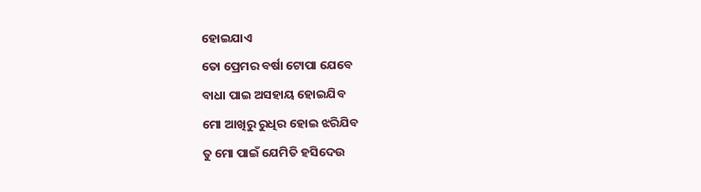ହୋଇଯାଏ
ତୋ ପ୍ରେମର ବର୍ଷା ଟୋପା ଯେବେ
ବାଧା ପାଇ ଅସହାୟ ହୋଇଯିବ
ମୋ ଆଖିରୁ ରୁଧିର ହୋଇ ଝରିଯିବ
ତୁ ମୋ ପାଇଁ ଯେମିତି ହସିଦେଉ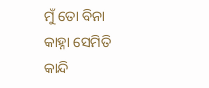ମୁଁ ତୋ ବିନା କାହ୍ନା ସେମିତି କାନ୍ଦି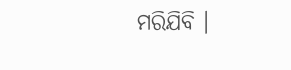ମରିଯିବି ।